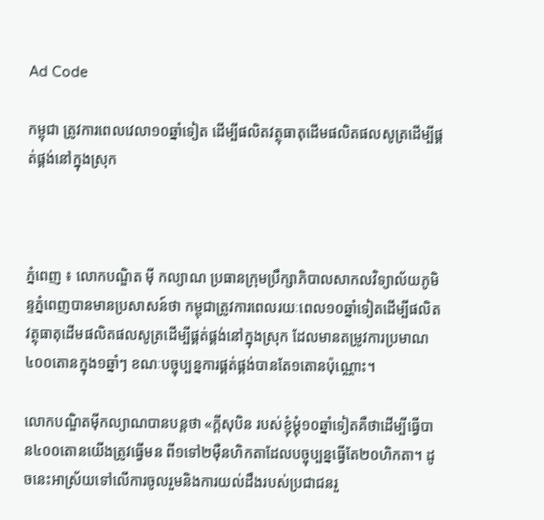Ad Code

កម្ពុជា ត្រូវការពេលវេលា១០ឆ្នាំទៀត ដើម្បីផលិតវត្ថុធាតុដើមផលិតផលសូត្រដើម្បីផ្គត់ផ្គង់នៅក្នុងស្រុក



ភ្នំពេញ ៖ លោកបណ្ឌិត ម៉ី កល្យាណ ប្រធានក្រុមប្រឹក្សាភិបាលសាកលវិទ្យាល័យភូមិន្ទភ្នំពេញបានមានប្រសាសន៍ថា កម្ពុជាត្រូវការពេលរយៈពេល១០ឆ្នាំទៀតដើម្បីផលិតវត្ថុធាតុដើមផលិតផលសូត្រដើម្បីផ្គត់ផ្គង់នៅក្នុងស្រុក ដែលមានតម្រូវការប្រមាណ៤០០តោនក្នុង១ឆ្នាំៗ ខណៈបច្ចុប្បន្នការផ្គត់ផ្គង់បានតែ១តោនប៉ុណ្ណោះ។

លោកបណ្ឌិតម៉ីកល្យាណបានបន្តថា «ក្តីសុបិន របស់ខ្ញុំម្តុំ១០ឆ្នាំទៀតគឺថាដើម្បីធ្វើបាន៤០០តោនយើងត្រូវធ្វើមន ពី១ទៅ២ម៉ឺនហិកតាដែលបច្ចុប្បន្នធ្វើតែ២០ហិកតា។ ដូចនេះអាស្រ័យទៅលើការចូលរួមនិងការយល់ដឹងរបស់ប្រជាជនរួ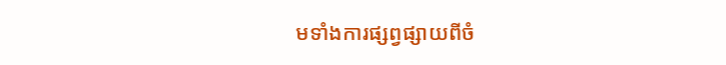មទាំងការផ្សព្វផ្សាយពីចំ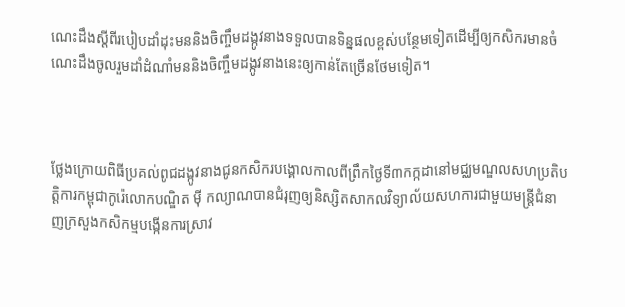ណេះដឹងស្តីពីរបៀបដាំដុះមននិងចិញ្ចឹមដង្កូវនាងទទួលបានទិន្នផលខ្ពស់បន្ថែមទៀតដើម្បីឲ្យកសិករមានចំណេះដឹងចូលរួមដាំដំណាំមននិងចិញ្ចឹមដង្កូវនាងនេះឲ្យកាន់តែច្រើនថែមទៀត។



ថ្លែងក្រោយពិធីប្រគល់ពូជដង្កូវនាងជូនកសិករបង្គោលកាលពីព្រឹកថ្ងៃទី៣កក្កដានៅមជ្ឈមណ្ឌលសហប្រតិបត្តិការកម្ពុជាកូរ៉េលោកបណ្ឌិត ម៉ី កល្យាណបានជំរុញឲ្យនិស្សិតសាកលវិទ្យាល័យសហការជាមួយមន្ត្រីជំនាញក្រសួងកសិកម្មបង្កើនការស្រាវ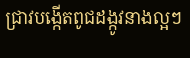ជ្រាវបង្កើតពូជដង្កូវនាងល្អៗ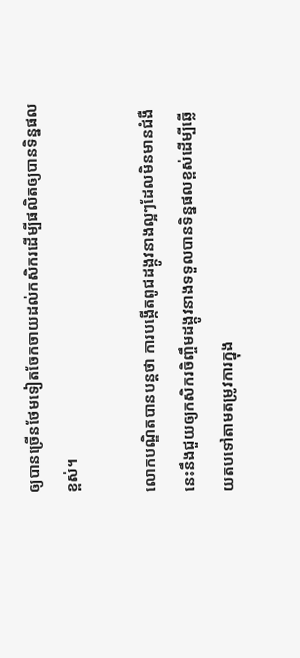ឲ្យបានច្រើនថែមទៀតចែកចាយដល់កសិករដើម្បីផលិតឲ្យបានទិន្នផលខ្ពស់។

លោកបណ្ឌិតបានបន្តថា ការបង្កើតពូជដង្កូវនាងល្អៗដែលមិនមានជំងឺនេះនឹងជួយឲ្យកសិករចិញ្ចឹមដង្កូវនាងទទួលបានទិន្នផលខ្ពស់ដើម្បីឆ្លើយតបទៅតាមតម្រូវការក្នុង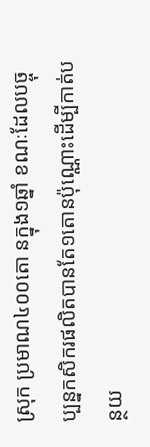ស្រុក ប្រមាណ៤០០តោ នក្នុង១ឆ្នាំ ខណៈដែលបច្ចុប្បន្នកសិករផលិតបានតែ១តោនប៉ុណ្ណោះដើម្បីកាត់បន្ថយ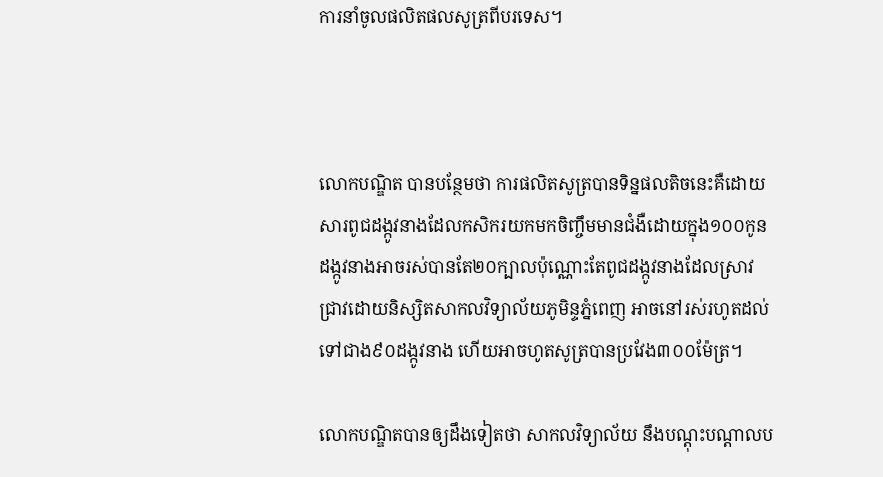ការនាំចូលផលិតផលសូត្រពីបរទេស។



លោកបណ្ឌិត បានបន្ថែមថា ការផលិតសូត្របានទិន្នផលតិចនេះគឺដោយសារពូជដង្កូវនាងដែលកសិករយកមកចិញ្ចឹមមានជំងឺដោយក្នុង១០០កូនដង្កូវនាងអាចរស់បានតែ២០ក្បាលប៉ុណ្ណោះតែពូជដង្កូវនាងដែលស្រាវជ្រាវដោយនិស្សិតសាកលវិទ្យាល័យភូមិន្ទភ្នំពេញ អាចនៅរស់រហូតដល់ទៅជាង៩០ដង្កូវនាង ហើយអាចហូតសូត្របានប្រវែង៣០០ម៉ែត្រ។

លោកបណ្ឌិតបានឲ្យដឹងទៀតថា សាកលវិទ្យាល័យ នឹងបណ្តុះបណ្តាលប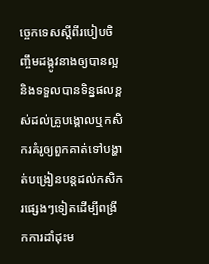ច្ចេកទេសស្តីពីរបៀបចិញ្ចឹមដង្កូវនាងឲ្យបានល្អនិងទទួលបានទិន្នផលខ្ពស់ដល់គ្រូបង្គោលឬកសិករគំរូឲ្យពួកគាត់ទៅបង្ហាត់បង្រៀនបន្តដល់កសិករផ្សេងៗទៀតដើម្បីពង្រីកការដាំដុះម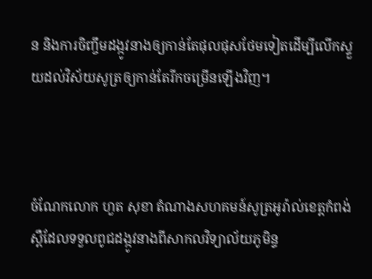ន និងការចិញ្ចឹមដង្កូវនាងឲ្យកាន់តែផុលផុសថែមទៀតដើម្បីលើកស្ទួយដល់វិស័យសូត្រឲ្យកាន់តែរីកចម្រើនឡើងវិញ។



ចំណែកលោក ហួត សុខា តំណាងសហគមន៍សូត្រអូរ៉ាល់ខេត្តកំពង់ស្ពឺដែលទទួលពូជដង្កូវនាងពីសាកលវិទ្យាល័យភូមិន្ទ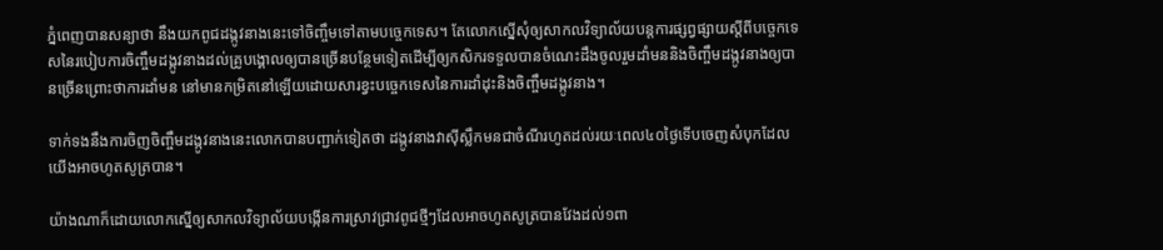ភ្នំពេញបានសន្យាថា នឹងយកពូជដង្កូវនាងនេះទៅចិញ្ចឹមទៅតាមបច្ចេកទេស។ តែលោកស្នើសុំឲ្យសាកលវិទ្យាល័យបន្តការផ្សព្វផ្សាយស្តីពីបច្ចេកទេសនៃរបៀបការចិញ្ចឹមដង្កូវនាងដល់គ្រូបង្គោលឲ្យបានច្រើនបន្ថែមទៀតដើម្បីឲ្យកសិករទទួលបានចំណេះដឹងចូលរួមដាំមននិងចិញ្ចឹមដង្កូវនាងឲ្យបានច្រើនព្រោះថាការដាំមន នៅមានកម្រិតនៅឡើយដោយសារខ្វះបច្ចេកទេសនៃការដាំដុះនិងចិញ្ចឹមដង្កូវនាង។

ទាក់ទងនឹងការចិញចិញ្ចឹមដង្កូវនាងនេះលោកបានបញ្ជាក់ទៀតថា ដង្កូវនាងវាស៊ីស្លឹកមនជាចំណីរហូតដល់រយៈពេល៤០ថ្ងៃទើបចេញសំបុកដែលយើងអាចហូតសូត្របាន។

យ៉ាងណាក៏ដោយលោកស្នើឲ្យសាកលវិទ្យាល័យបង្កើនការស្រាវជ្រាវពូជថ្មីៗដែលអាចហូតសូត្របានវែងដល់១ពា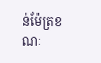ន់ម៉ែត្រខណៈ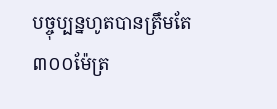បច្ចុប្បន្នហូតបានត្រឹមតែ៣០០ម៉ែត្រ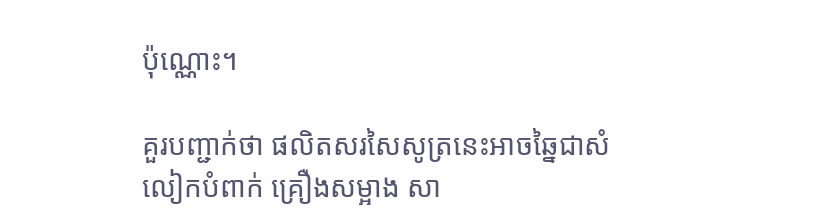ប៉ុណ្ណោះ។

គួរបញ្ជាក់ថា ផលិតសរសៃសូត្រនេះអាចឆ្នៃជាសំលៀកបំពាក់ គ្រឿងសម្អាង សា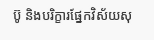ប៊ូ និងបរិក្ខារផ្នែកវិស័យសុ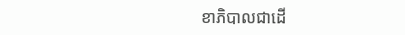ខាភិបាលជាដើ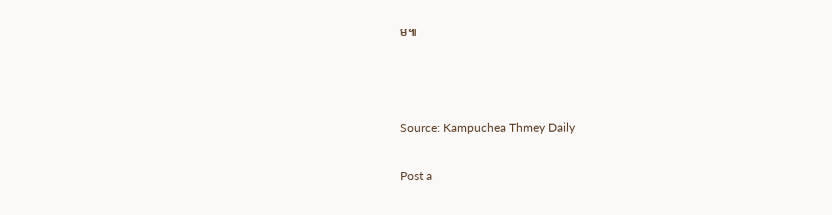ម៕



Source: Kampuchea Thmey Daily

Post a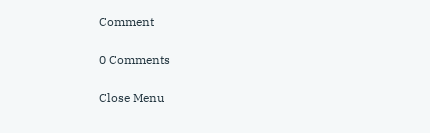Comment

0 Comments

Close Menu